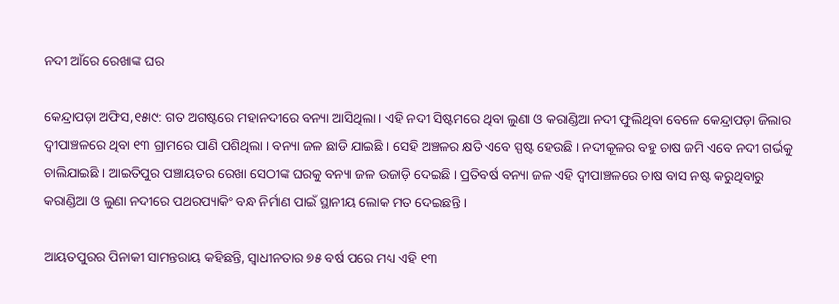ନଦୀ ଆଁରେ ରେଖାଙ୍କ ଘର

କେନ୍ଦ୍ରାପଡ଼ା ଅଫିସ,୧୫ା୯: ଗତ ଅଗଷ୍ଟରେ ମହାନଦୀରେ ବନ୍ୟା ଆସିଥିଲା । ଏହି ନଦୀ ସିଷ୍ଟମରେ ଥିବା ଲୁଣା ଓ କରାଣ୍ଡିଆ ନଦୀ ଫୁଲିଥିବା ବେଳେ କେନ୍ଦ୍ରାପଡ଼ା ଜିଲାର ଦ୍ୱୀପାଞ୍ଚଳରେ ଥିବା ୧୩ ଗ୍ରାମରେ ପାଣି ପଶିଥିଲା । ବନ୍ୟା ଜଳ ଛାଡି ଯାଇଛି । ସେହି ଅଞ୍ଚଳର କ୍ଷତି ଏବେ ସ୍ପଷ୍ଟ ହେଉଛି । ନଦୀକୂଳର ବହୁ ଚାଷ ଜମି ଏବେ ନଦୀ ଗର୍ଭକୁ ଚାଲିଯାଇଛି । ଆଇତିପୁର ପଞ୍ଚାୟତର ରେଖା ସେଠୀଙ୍କ ଘରକୁ ବନ୍ୟା ଜଳ ଉଜାଡ଼ି ଦେଇଛି । ପ୍ରତିବର୍ଷ ବନ୍ୟା ଜଳ ଏହି ଦ୍ୱୀପାଞ୍ଚଳରେ ଚାଷ ବାସ ନଷ୍ଟ କରୁଥିବାରୁ କରାଣ୍ଡିଆ ଓ ଲୁଣା ନଦୀରେ ପଥରପ୍ୟାକିଂ ବନ୍ଧ ନିର୍ମାଣ ପାଇଁ ସ୍ଥାନୀୟ ଲୋକ ମତ ଦେଇଛନ୍ତି ।

ଆୟତପୁରର ପିନାକୀ ସାମନ୍ତରାୟ କହିଛନ୍ତି, ସ୍ବାଧୀନତାର ୭୫ ବର୍ଷ ପରେ ମଧ୍ୟ ଏହି ୧୩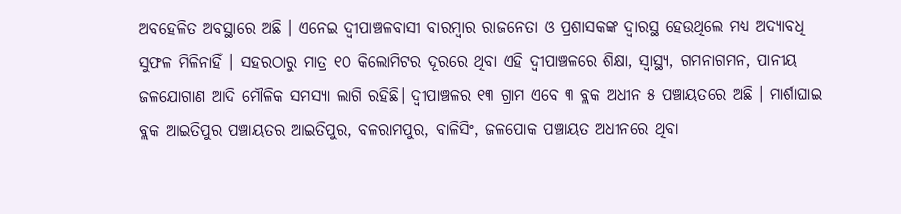ଅବହେଳିତ ଅବସ୍ଥାରେ ଅଛି । ଏନେଇ ଦ୍ୱୀପାଞ୍ଚଳବାସୀ ବାରମ୍ବାର ରାଜନେତା ଓ ପ୍ରଶାସକଙ୍କ ଦ୍ୱାରସ୍ଥ ହେଉଥିଲେ ମଧ୍ୟ ଅଦ୍ୟାବଧି ସୁଫଳ ମିଳିନାହିଁ । ସହରଠାରୁ ମାତ୍ର ୧୦ କିଲୋମିଟର ଦୂରରେ ଥିବା ଏହି ଦ୍ୱୀପାଞ୍ଚଳରେ ଶିକ୍ଷା, ସ୍ବାସ୍ଥ୍ୟ, ଗମନାଗମନ, ପାନୀୟ ଜଳଯୋଗାଣ ଆଦି ମୌଳିକ ସମସ୍ୟା ଲାଗି ରହିଛି। ଦ୍ୱୀପାଞ୍ଚଳର ୧୩ ଗ୍ରାମ ଏବେ ୩ ବ୍ଲକ ଅଧୀନ ୫ ପଞ୍ଚାୟତରେ ଅଛି । ମାର୍ଶାଘାଇ ବ୍ଲକ ଆଇତିପୁର ପଞ୍ଚାୟତର ଆଇତିପୁର, ବଳରାମପୁର, ବାଳିସିଂ, ଜଳପୋକ ପଞ୍ଚାୟତ ଅଧୀନରେ ଥିବା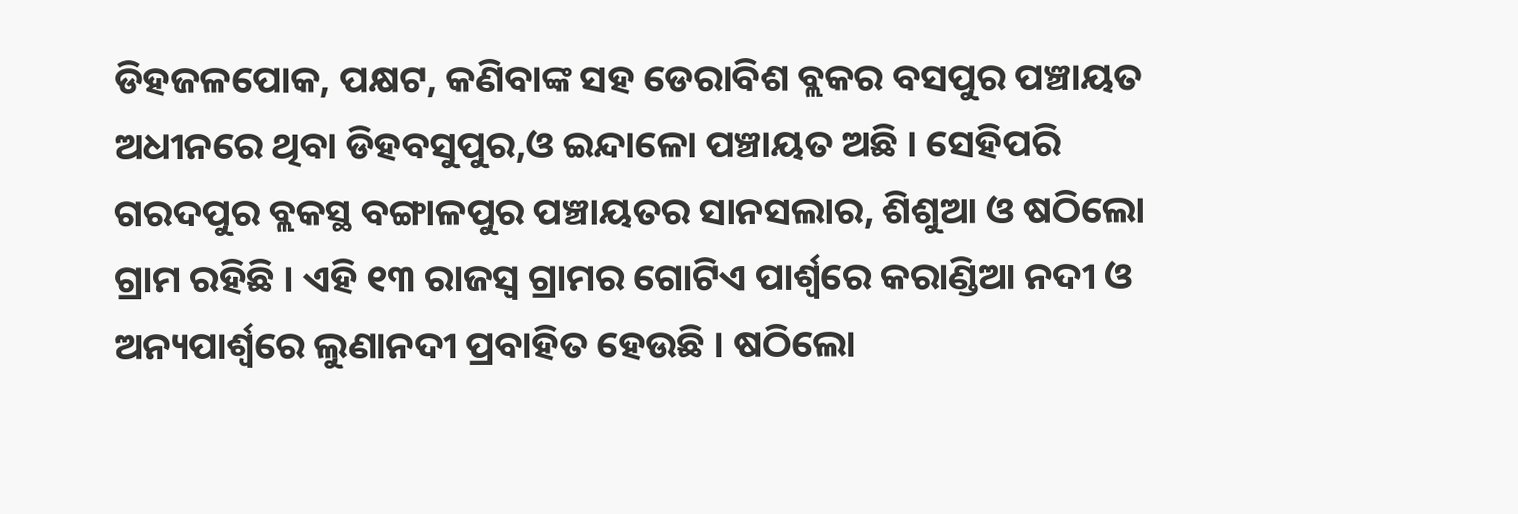ଡିହଜଳପୋକ, ପକ୍ଷଟ, କଣିବାଙ୍କ ସହ ଡେରାବିଶ ବ୍ଲକର ବସପୁର ପଞ୍ଚାୟତ ଅଧୀନରେ ଥିବା ଡିହବସୁପୁର,ଓ ଇନ୍ଦାଳୋ ପଞ୍ଚାୟତ ଅଛି । ସେହିପରି ଗରଦପୁର ବ୍ଲକସ୍ଥ ବଙ୍ଗାଳପୁର ପଞ୍ଚାୟତର ସାନସଲାର, ଶିଶୁଆ ଓ ଷଠିଲୋ ଗ୍ରାମ ରହିଛି । ଏହି ୧୩ ରାଜସ୍ବ ଗ୍ରାମର ଗୋଟିଏ ପାର୍ଶ୍ୱରେ କରାଣ୍ଡିଆ ନଦୀ ଓ ଅନ୍ୟପାର୍ଶ୍ୱରେ ଲୁଣାନଦୀ ପ୍ରବାହିତ ହେଉଛି । ଷଠିଲୋ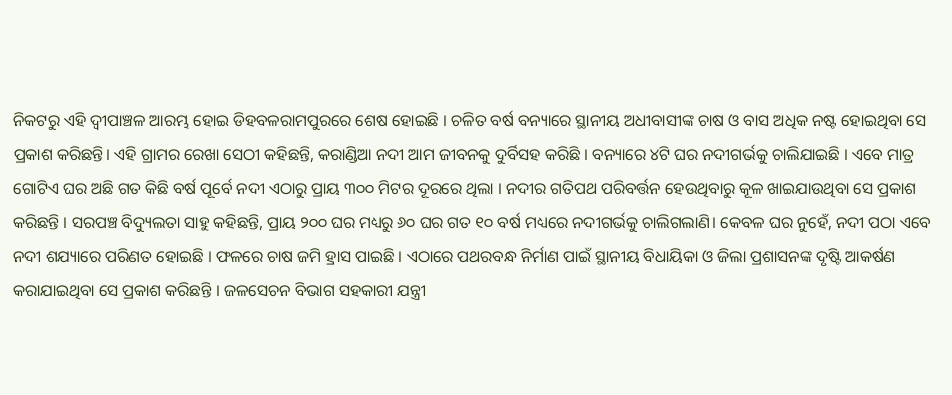ନିକଟରୁ ଏହି ଦ୍ୱୀପାଞ୍ଚଳ ଆରମ୍ଭ ହୋଇ ଡିହବଳରାମପୁରରେ ଶେଷ ହୋଇଛି । ଚଳିତ ବର୍ଷ ବନ୍ୟାରେ ସ୍ଥାନୀୟ ଅଧୀବାସୀଙ୍କ ଚାଷ ଓ ବାସ ଅଧିକ ନଷ୍ଟ ହୋଇଥିବା ସେ ପ୍ରକାଶ କରିଛନ୍ତି। ଏହି ଗ୍ରାମର ରେଖା ସେଠୀ କହିଛନ୍ତି, କରାଣ୍ଡିଆ ନଦୀ ଆମ ଜୀବନକୁ ଦୁର୍ବିସହ କରିଛି । ବନ୍ୟାରେ ୪ଟି ଘର ନଦୀଗର୍ଭକୁ ଚାଲିଯାଇଛି । ଏବେ ମାତ୍ର ଗୋଟିଏ ଘର ଅଛି ଗତ କିଛି ବର୍ଷ ପୂର୍ବେ ନଦୀ ଏଠାରୁ ପ୍ରାୟ ୩୦୦ ମିଟର ଦୂରରେ ଥିଲା । ନଦୀର ଗତିପଥ ପରିବର୍ତ୍ତନ ହେଉଥିବାରୁ କୂଳ ଖାଇଯାଉଥିବା ସେ ପ୍ରକାଶ କରିଛନ୍ତି । ସରପଞ୍ଚ ବିଦ୍ୟୁଲତା ସାହୁ କହିଛନ୍ତି, ପ୍ରାୟ ୨୦୦ ଘର ମଧ୍ୟରୁ ୬୦ ଘର ଗତ ୧୦ ବର୍ଷ ମଧ୍ୟରେ ନଦୀଗର୍ଭକୁ ଚାଲିଗଲାଣି। କେବଳ ଘର ନୁହେଁ, ନଦୀ ପଠା ଏବେ ନଦୀ ଶଯ୍ୟାରେ ପରିଣତ ହୋଇଛି । ଫଳରେ ଚାଷ ଜମି ହ୍ରାସ ପାଇଛି । ଏଠାରେ ପଥରବନ୍ଧ ନିର୍ମାଣ ପାଇଁ ସ୍ଥାନୀୟ ବିଧାୟିକା ଓ ଜିଲା ପ୍ରଶାସନଙ୍କ ଦୃଷ୍ଟି ଆକର୍ଷଣ କରାଯାଇଥିବା ସେ ପ୍ରକାଶ କରିଛନ୍ତି । ଜଳସେଚନ ବିଭାଗ ସହକାରୀ ଯନ୍ତ୍ରୀ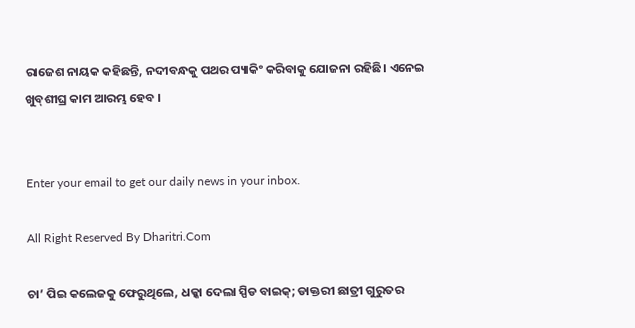ରାଜେଶ ନାୟକ କହିଛନ୍ତି, ନଦୀବନ୍ଧକୁ ପଥର ପ୍ୟାକିଂ କରିବାକୁ ଯୋଜନା ରହିଛି। ଏନେଇ ଖୁବ୍‌ଶୀଘ୍ର କାମ ଆରମ୍ଭ ହେବ ।


Enter your email to get our daily news in your inbox.

All Right Reserved By Dharitri.Com

ଚା’ ପିଇ କଲେଜକୁ ଫେରୁଥିଲେ, ଧକ୍କା ଦେଲା ସ୍ପିଡ ବାଇକ୍‌; ଡାକ୍ତରୀ ଛାତ୍ରୀ ଗୁରୁତର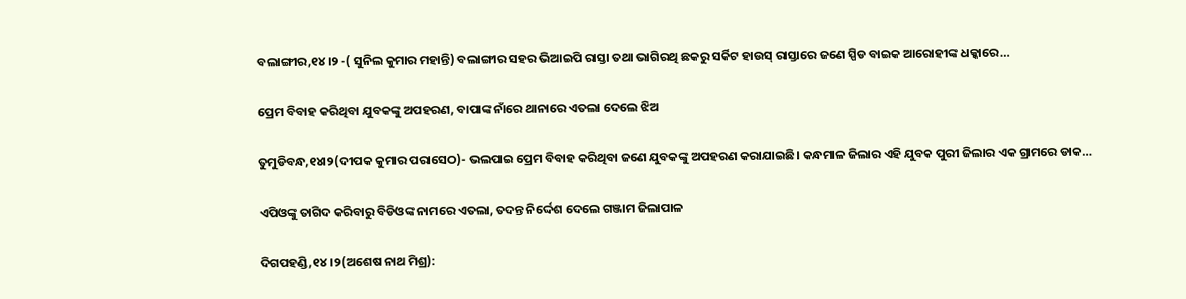ବଲାଙ୍ଗୀର,୧୪।୨ -( ସୁନିଲ କୁମାର ମହାନ୍ତି) ବଲାଙ୍ଗୀର ସହର ଭିଆଇପି ରାସ୍ତା ତଥା ଭାଗିରଥି ଛକରୁ ସର୍କିଟ ହାଉସ୍ ରାସ୍ତାରେ ଜଣେ ସ୍ପିଡ ବାଇକ ଆରୋହୀଙ୍କ ଧକ୍କାରେ…

ପ୍ରେମ ବିବାହ କରିଥିବା ଯୁବକଙ୍କୁ ଅପହରଣ, ବାପାଙ୍କ ନାଁରେ ଥାନାରେ ଏତଲା ଦେଲେ ଝିଅ

ତୁମୁଡିବନ୍ଧ,୧୪ା୨(ଦୀପକ କୁମାର ପରାସେଠ)- ଭଲପାଇ ପ୍ରେମ ବିବାହ କରିଥିବା ଜଣେ ଯୁବକଙ୍କୁ ଅପହରଣ କରାଯାଇଛି। କନ୍ଧମାଳ ଜିଲାର ଏହି ଯୁବକ ପୁରୀ ଜିଲାର ଏକ ଗ୍ରାମରେ ଡାକ…

ଏପିଓଙ୍କୁ ତାଗିଦ କରିବାରୁ ବିଡିଓଙ୍କ ନାମରେ ଏତଲା, ତଦନ୍ତ ନିର୍ଦ୍ଦେଶ ଦେଲେ ଗଞ୍ଜାମ ଜିଲାପାଳ

ଦିଗପହଣ୍ଡି,୧୪।୨(ଅଶେଷ ନାଥ ମିଶ୍ର):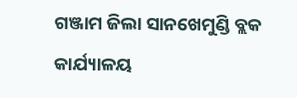ଗଞ୍ଜାମ ଜିଲା ସାନଖେମୁଣ୍ଡି ବ୍ଲକ କାର୍ଯ୍ୟାଳୟ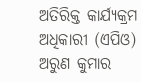ଅତିରିକ୍ତ କାର୍ଯ୍ୟକ୍ରମ ଅଧିକାରୀ (ଏପିଓ) ଅରୁଣ କୁମାର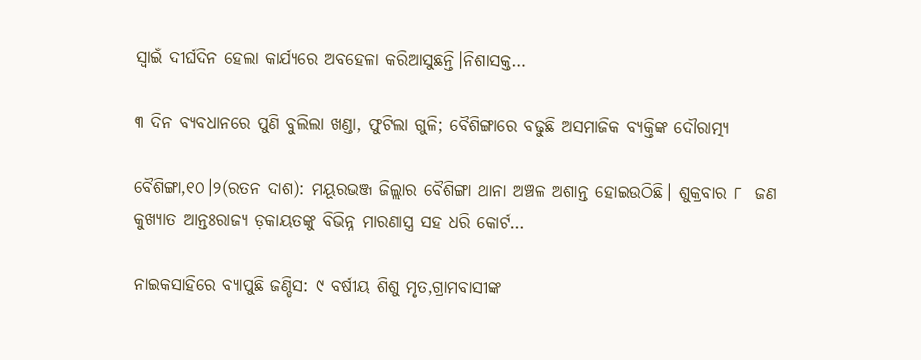ସ୍ବାଇଁ ଦୀର୍ଘଦିନ ହେଲା କାର୍ଯ୍ୟରେ ଅବହେଳା କରିଆସୁଛନ୍ତି।ନିଶାସକ୍ତ…

୩ ଦିନ ବ୍ୟବଧାନରେ ପୁଣି ବୁଲିଲା ଖଣ୍ଡା, ଫୁଟିଲା ଗୁଳି; ବୈଶିଙ୍ଗାରେ ବଢୁଛି ଅସମାଜିକ ବ୍ୟକ୍ତିଙ୍କ ଦୌରାତ୍ମ୍ୟ

ବୈଶିଙ୍ଗା,୧୦।୨(ରତନ ଦାଶ): ମୟୂରଭଞ୍ଜ ଜିଲ୍ଲାର ବୈଶିଙ୍ଗା ଥାନା ଅଞ୍ଚଳ ଅଶାନ୍ତ ହୋଇଉଠିଛି। ଶୁକ୍ରବାର ୮  ଜଣ କୁଖ୍ୟାତ ଆନ୍ତଃରାଜ୍ୟ ଡ଼କାୟତଙ୍କୁ ବିଭିନ୍ନ ମାରଣାସ୍ତ୍ର ସହ ଧରି କୋର୍ଟ…

ନାଇକସାହିରେ ବ୍ୟାପୁଛି ଜଣ୍ଡିସ: ୯ ବର୍ଷୀୟ ଶିଶୁ ମୃତ,ଗ୍ରାମବାସୀଙ୍କ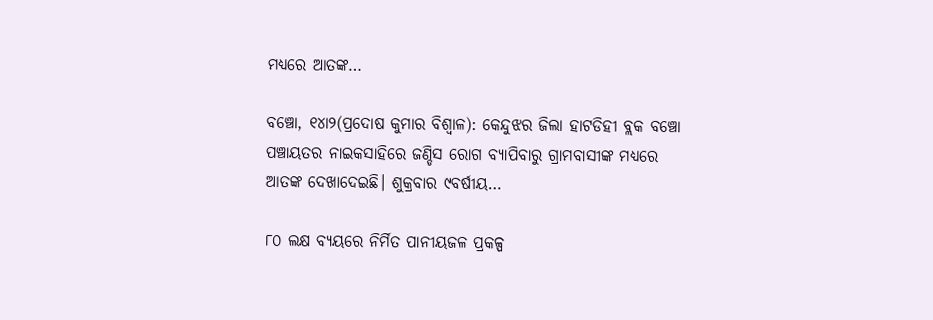ମଧ୍ୟରେ ଆତଙ୍କ…

ବଞ୍ଚୋ, ୧୪ା୨(ପ୍ରଦୋଷ କୁମାର ବିଶ୍ୱାଳ): କେନ୍ଦୁଝର ଜିଲା ହାଟଡିହୀ ବ୍ଲକ ବଞ୍ଚୋ ପଞ୍ଚାୟତର ନାଇକସାହିରେ ଜଣ୍ଡିସ ରୋଗ ବ୍ୟାପିବାରୁ ଗ୍ରାମବାସୀଙ୍କ ମଧ୍ୟରେ ଆତଙ୍କ ଦେଖାଦେଇଛି। ଶୁକ୍ରବାର ୯ବର୍ଷୀୟ…

୮୦ ଲକ୍ଷ ବ୍ୟୟରେ ନିର୍ମିତ ପାନୀୟଜଳ ପ୍ରକଳ୍ପ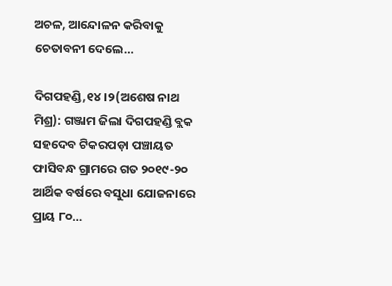ଅଚଳ, ଆନ୍ଦୋଳନ କରିବାକୁ ଚେତାବନୀ ଦେଲେ…

ଦିଗପହଣ୍ଡି,୧୪।୨(ଅଶେଷ ନାଥ ମିଶ୍ର): ଗଞ୍ଜାମ ଜିଲା ଦିଗପହଣ୍ଡି ବ୍ଲକ ସହଦେବ ଟିକରପଡ଼ା ପଞ୍ଚାୟତ ଫାସିବନ୍ଧ ଗ୍ରାମରେ ଗତ ୨୦୧୯-୨୦ ଆର୍ଥିକ ବର୍ଷରେ ବସୁଧା ଯୋଜନାରେ ପ୍ରାୟ ୮୦…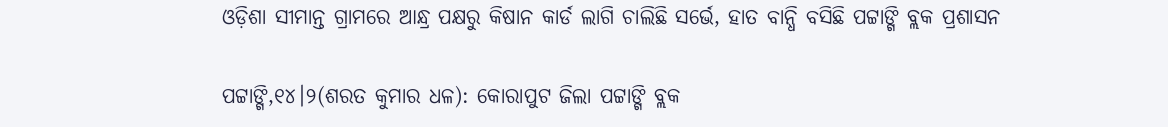ଓଡ଼ିଶା ସୀମାନ୍ତ ଗ୍ରାମରେ ଆନ୍ଧ୍ର ପକ୍ଷରୁ କିଷାନ କାର୍ଡ ଲାଗି ଚାଲିଛି ସର୍ଭେ, ହାତ ବାନ୍ଧି ବସିଛି ପଟ୍ଟାଙ୍ଗି ବ୍ଲକ ପ୍ରଶାସନ

ପଟ୍ଟାଙ୍ଗି,୧୪।୨(ଶରତ କୁମାର ଧଳ): କୋରାପୁଟ ଜିଲା ପଟ୍ଟାଙ୍ଗି ବ୍ଲକ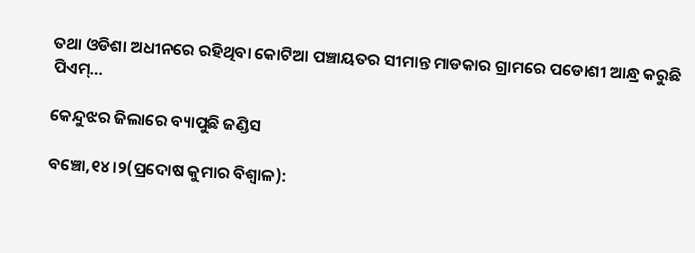ତଥା ଓଡିଶା ଅଧୀନରେ ରହିଥିବା କୋଟିଆ ପଞ୍ଚାୟତର ସୀମାନ୍ତ ମାଡକାର ଗ୍ରାମରେ ପଡୋଶୀ ଆନ୍ଧ୍ର କରୁଛି ପିଏମ୍…

କେନ୍ଦୁଝର ଜିଲାରେ ବ୍ୟାପୁଛି ଜଣ୍ଡିସ

ବଞ୍ଚୋ,୧୪।୨(ପ୍ରଦୋଷ କୁମାର ବିଶ୍ୱାଳ):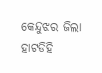କେନ୍ଦୁଝର ଜିଲା ହାଟଡିହି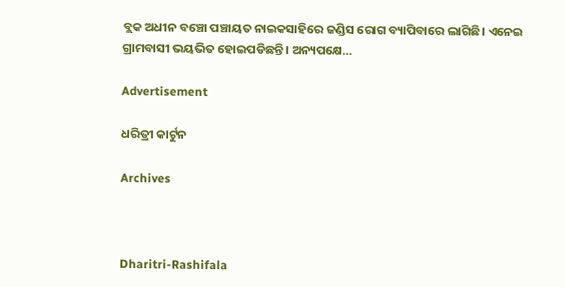ବ୍ଲକ ଅଧୀନ ବଞ୍ଚୋ ପଞ୍ଚାୟତ ନାଇକସାହିରେ ଜଣ୍ଡିସ ରୋଗ ବ୍ୟାପିବାରେ ଲାଗିଛି। ଏନେଇ ଗ୍ରାମବାସୀ ଭୟଭିତ ହୋଇପଡିଛନ୍ତି। ଅନ୍ୟପକ୍ଷେ…

Advertisement

ଧରିତ୍ରୀ କାର୍ଟୁନ

Archives



Dharitri-Rashifala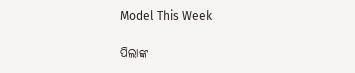Model This Week

ପିଲାଙ୍କ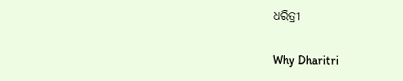ଧରିତ୍ରୀ

Why Dharitri